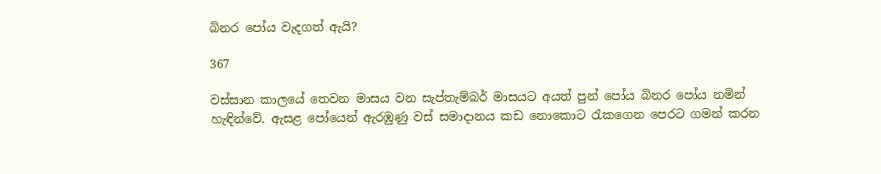බිනර පෝය වැදගත් ඇයි?

367

වස්සාන කාලයේ තෙවන මාසය වන සැප්තැම්බර් මාසයට අයත් පුන් පෝය බිනර පෝය නමින් හැඳින්වේ. ඇසළ පෝයෙන් ඇරඹුණු වස් සමාදානය කඩ නොකොට රැකගෙන පෙරට ගමන් කරන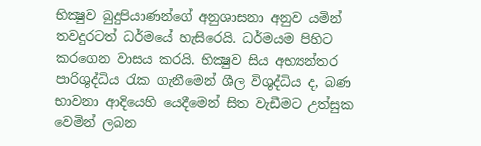භික්‍ෂුව බුදුපියාණන්ගේ අනුශාසනා අනුව යමින් තවදුරටත් ධර්මයේ හැසිරෙයි. ධර්මයම පිහිට කරගෙන වාසය කරයි. භික්‍ෂුව සිය අභ්‍යන්තර පාරිශුද්ධිය රැක ගැනීමෙන් ශීල විශුද්ධිය ද, බණ භාවනා ආදියෙහි යෙදීමෙන් සිත වැඩීමට උත්සුක වෙමින් ලබන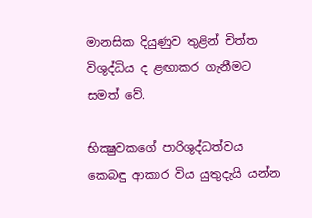මානසික දියුණුව තුළින් චිත්ත විශුද්ධිය ද ළඟාකර ගැනීමට සමත් වේ.

භික්‍ෂුවකගේ පාරිශුද්ධත්වය කෙබඳු ආකාර විය යුතුදැයි යන්න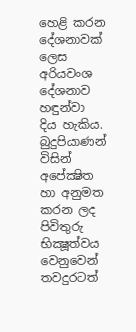හෙළි කරන දේශනාවක් ලෙස අරියවංශ දේශනාව හඳුන්වා දිය හැකිය. බුදුපියාණන් විසින් අපේක්‍ෂිත හා අනුමත කරන ලද පිවිතුරු භික්‍ෂූත්වය වෙනුවෙන් තවදුරටත්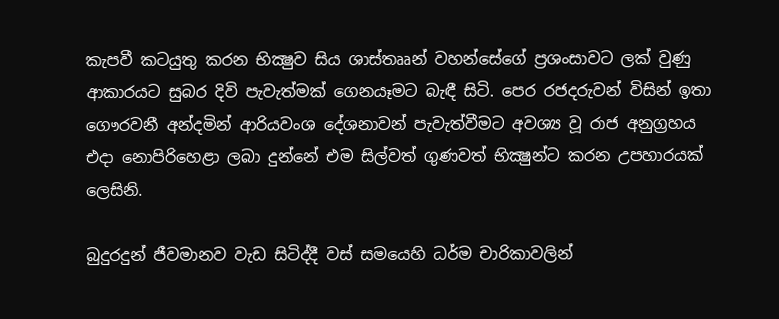කැපවී කටයුතු කරන භික්‍ෂුව සිය ශාස්තෲන් වහන්සේගේ ප්‍රශංසාවට ලක් වුණු ආකාරයට සුබර දිවි පැවැත්මක් ගෙනයෑමට බැඳී සිටි. පෙර රජදරුවන් විසින් ඉතා ගෞරවනී අන්දමින් ආරියවංශ දේශනාවන් පැවැත්වීමට අවශ්‍ය වූ රාජ අනුග්‍රහය එදා නොපිරිහෙළා ලබා දුන්නේ එම සිල්වත් ගුණවත් භික්‍ෂුන්ට කරන උපහාරයක් ලෙසිනි.

බුදුරදුන් ජීවමානව වැඩ සිටිද්දී වස් සමයෙහි ධර්ම චාරිකාවලින්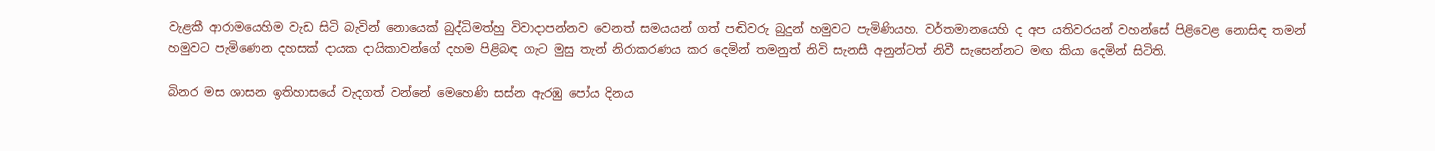වැළකී ආරාමයෙහිම වැඩ සිටි බැවින් නොයෙක් බුද්ධිමත්හු විවාදාපන්නව වෙනත් සමයයන් ගත් පඬිවරු බුදුන් හමුවට පැමිණියහ. වර්තමානයෙහි ද අප යතිවරයන් වහන්සේ පිළිවෙළ නොසිඳ තමන් හමුවට පැමිණෙන දහසක් දායක දායිකාවන්ගේ දහම පිළිබඳ ගැට මුසු තැන් නිරාකරණය කර දෙමින් තමනුත් නිවි සැනසී අනුන්ටත් නිවී සැසෙන්නට මඟ කියා දෙමින් සිටිති.

බිනර මස ශාසන ඉතිහාසයේ වැදගත් වන්නේ මෙහෙණි සස්න ඇරඹු පෝය දිනය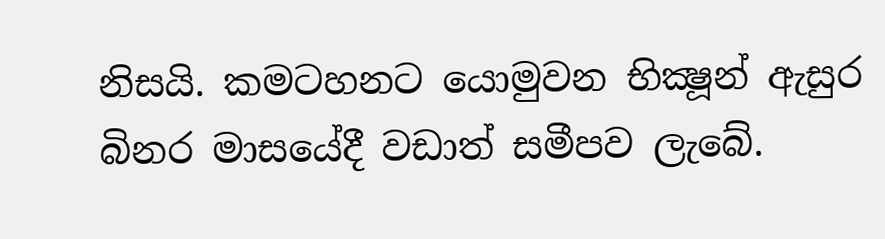නිසයි. කමටහනට යොමුවන භික්‍ෂූන් ඇසුර බිනර මාසයේදී වඩාත් සමීපව ලැබේ.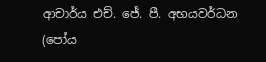ආචාර්ය එච්. ජේ. පී. අභයවර්ධන
(පෝය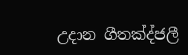උදාන ගීතක්‍ද්ජලී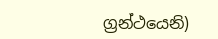ග්‍රන්ථයෙනි)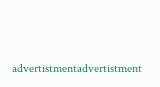advertistmentadvertistment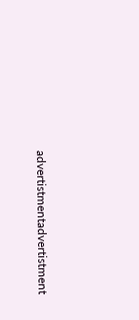advertistmentadvertistment